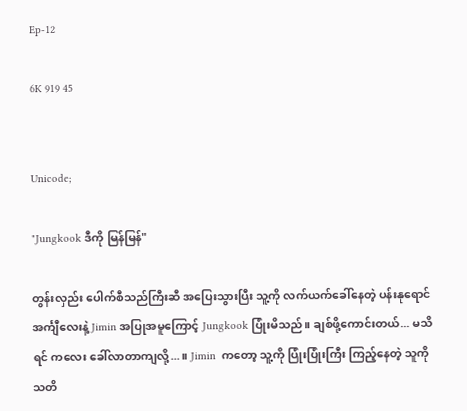Ep-12

6K 919 45


Unicode;

"Jungkook ဒီကို မြန်မြန်"

တွန်းလှည်း ပေါက်စီသည်ကြီးဆီ အပြေးသွားပြီး သူ့ကို လက်ယက်ခေါ်နေတဲ့ ပန်းနုရောင် အင်္ကျီလေးနဲ့ Jimin အပြုအမူကြောင့် Jungkook ပြုံးမိသည်။ ချစ်ဖို့ကောင်းတယ်... မသိရင် ကလေး ခေါ်လာတာကျလို့...။ Jimin  ကတော့ သူ့ကို ပြုံးပြုံးကြီး ကြည့်နေတဲ့ သူကို သတိ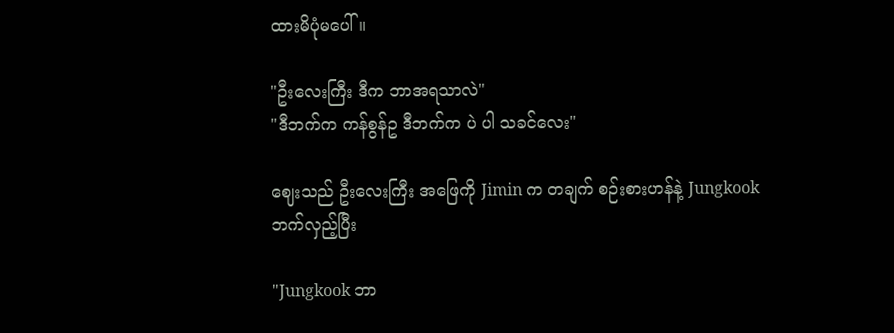ထားမိပုံမပေါ်။

"ဦးလေးကြီး ဒီက ဘာအရသာလဲ"
"ဒီဘက်က ကန်စွန်ဥ ဒီဘက်က ပဲ ပါ သခင်လေး"

ဈေးသည် ဦးလေးကြီး အဖြေကို Jimin က တချက် စဉ်းစားဟန်နဲ့ Jungkook ဘက်လှည့်ပြီး

"Jungkook ဘာ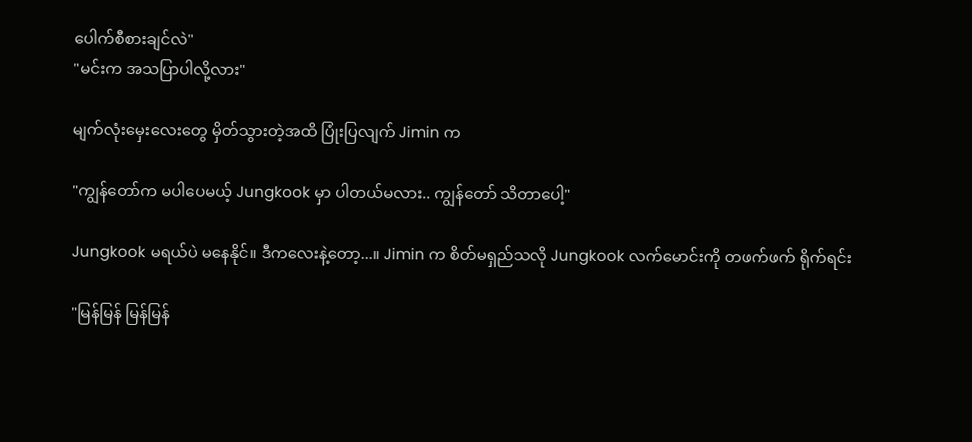ပေါက်စီစားချင်လဲ"
"မင်းက အသပြာပါလို့လား"

မျက်လုံးမှေးလေးတွေ မှိတ်သွားတဲ့အထိ ပြုံးပြလျက် Jimin က

"ကျွန်တော်က မပါပေမယ့် Jungkook မှာ ပါတယ်မလား.. ကျွန်တော် သိတာပေါ့"

Jungkook မရယ်ပဲ မနေနိုင်။ ဒီကလေးနဲ့တော့...။ Jimin က စိတ်မရှည်သလို Jungkook လက်မောင်းကို တဖက်ဖက် ရိုက်ရင်း

"မြန်မြန် မြန်မြန်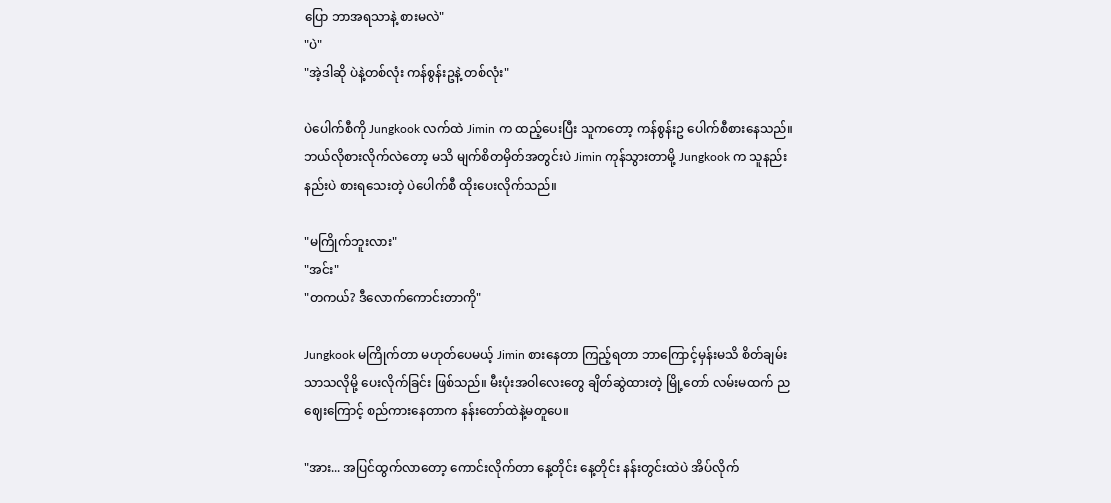ပြော ဘာအရသာနဲ့ စားမလဲ"
"ပဲ"
"အဲ့ဒါဆို ပဲနဲ့တစ်လုံး ကန်စွန်းဥနဲ့ တစ်လုံး"

ပဲပေါက်စီကို Jungkook လက်ထဲ Jimin က ထည့်ပေးပြီး သူကတော့ ကန်စွန်းဥ ပေါက်စီစားနေသည်။ ဘယ်လိုစားလိုက်လဲတော့ မသိ မျက်စိတမှိတ်အတွင်းပဲ Jimin ကုန်သွားတာမို့ Jungkook က သူနည်းနည်းပဲ စားရသေးတဲ့ ပဲပေါက်စီ ထိုးပေးလိုက်သည်။

"မကြိုက်ဘူးလား"
"အင်း"
"တကယ်? ဒီလောက်ကောင်းတာကို"

Jungkook မကြိုက်တာ မဟုတ်ပေမယ့် Jimin စားနေတာ ကြည့်ရတာ ဘာကြောင့်မှန်းမသိ စိတ်ချမ်းသာသလိုမို့ ပေးလိုက်ခြင်း ဖြစ်သည်။ မီးပုံးအဝါလေးတွေ ချိတ်ဆွဲထားတဲ့ မြို့တော် လမ်းမထက် ညဈေးကြောင့် စည်ကားနေတာက နန်းတော်ထဲနဲ့မတူပေ။

"အား... အပြင်ထွက်လာတော့ ကောင်းလိုက်တာ နေ့တိုင်း နေ့တိုင်း နန်းတွင်းထဲပဲ အိပ်လိုက်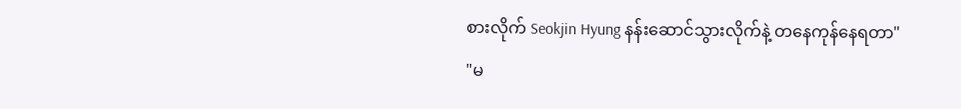စားလိုက် Seokjin Hyung နန်းဆောင်သွားလိုက်နဲ့ တနေကုန်နေရတာ"
"မ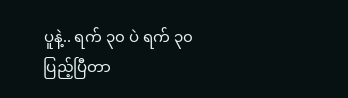ပူနဲ့.. ရက် ၃၀ ပဲ ရက် ၃၀ ပြည့်ပြီတာ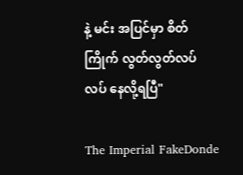နဲ့ မင်း အပြင်မှာ စိတ်ကြိုက် လွတ်လွတ်လပ်လပ် နေလို့ရပြီ"

The Imperial FakeDonde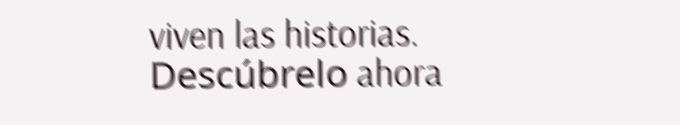viven las historias. Descúbrelo ahora